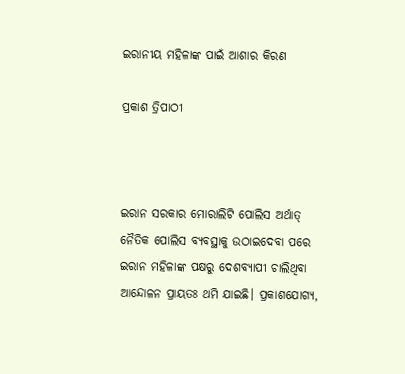ଇରାନୀୟ ମହିଳାଙ୍କ ପାଇଁ ଆଶାର କିରଣ

ପ୍ରକାଶ ତ୍ରିପାଠୀ



ଇରାନ ସରକାର ମୋରାଲିଟି ପୋଲିସ ଅର୍ଥାତ୍‌ ନୈତିକ ପୋଲିସ ବ୍ୟବସ୍ଥାକୁ ଉଠାଇଦେବା ପରେ ଇରାନ ମହିଳାଙ୍କ ପକ୍ଷରୁ ଦେଶବ୍ୟାପୀ ଚାଲିଥିବା ଆନ୍ଦୋଳନ ପ୍ରାୟତଃ ଥମି ଯାଇଛି। ପ୍ରକାଶଯୋଗ୍ୟ,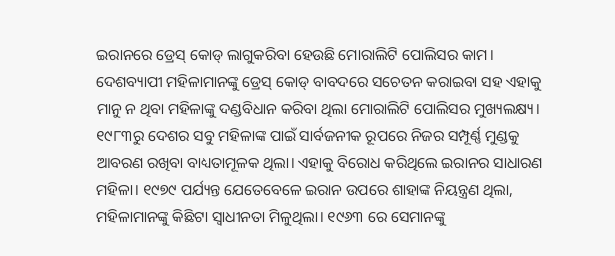ଇରାନରେ ଡ୍ରେସ୍‌ କୋଡ୍‌ ଲାଗୁକରିବା ହେଉଛି ମୋରାଲିଟି ପୋଲିସର କାମ। ଦେଶବ୍ୟାପୀ ମହିଳାମାନଙ୍କୁ ଡ୍ରେସ୍‌ କୋଡ୍‌ ବାବଦରେ ସଚେତନ କରାଇବା ସହ ଏହାକୁ ମାନୁ ନ ଥିବା ମହିଳାଙ୍କୁ ଦଣ୍ଡବିଧାନ କରିବା ଥିଲା ମୋରାଲିଟି ପୋଲିସର ମୁଖ୍ୟଲକ୍ଷ୍ୟ। ୧୯୮୩ରୁ ଦେଶର ସବୁ ମହିଳାଙ୍କ ପାଇଁ ସାର୍ବଜନୀକ ରୂପରେ ନିଜର ସମ୍ପୂର୍ଣ୍ଣ ମୁଣ୍ଡକୁ ଆବରଣ ରଖିବା ବାଧ୍ୟତାମୂଳକ ଥିଲା। ଏହାକୁ ବିରୋଧ କରିଥିଲେ ଇରାନର ସାଧାରଣ ମହିଳା। ୧୯୭୯ ପର୍ଯ୍ୟନ୍ତ ଯେତେବେଳେ ଇରାନ ଉପରେ ଶାହାଙ୍କ ନିୟନ୍ତ୍ରଣ ଥିଲା, ମହିଳାମାନଙ୍କୁ କିଛିଟା ସ୍ବାଧୀନତା ମିଳୁଥିଲା। ୧୯୬୩ ରେ ସେମାନଙ୍କୁ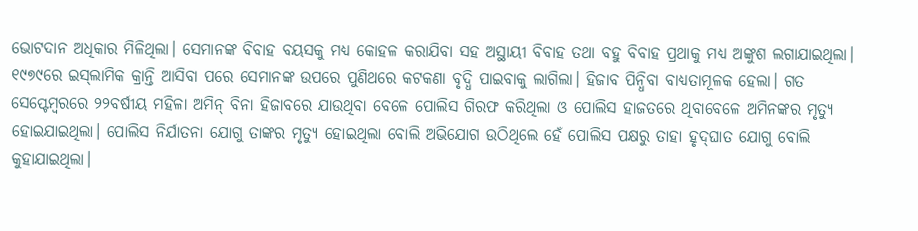ଭୋଟଦାନ ଅଧିକାର ମିଳିଥିଲା। ସେମାନଙ୍କ ବିବାହ ବୟସକୁ ମଧ୍ୟ କୋହଳ କରାଯିବା ସହ ଅସ୍ଥାୟୀ ବିବାହ ତଥା ବହୁ ବିବାହ ପ୍ରଥାକୁ ମଧ୍ୟ ଅଙ୍କୁଶ ଲଗାଯାଇଥିଲା। ୧୯୭୯ରେ ଇସ୍‌ଲାମିକ କ୍ରାନ୍ତି ଆସିବା ପରେ ସେମାନଙ୍କ ଉପରେ ପୁଣିଥରେ କଟକଣା ବୃଦ୍ଧି ପାଇବାକୁ ଲାଗିଲା। ହିଜାବ ପିନ୍ଧିବା ବାଧ୍ୟତାମୂଳକ ହେଲା। ଗତ ସେପ୍ଟେମ୍ବରରେ ୨୨ବର୍ଷୀୟ ମହିଳା ଅମିନ୍‌ ବିନା ହିଜାବରେ ଯାଉଥିବା ବେଳେ ପୋଲିସ ଗିରଫ କରିଥିଲା ଓ ପୋଲିସ ହାଜତରେ ଥିବାବେଳେ ଅମିନଙ୍କର ମୃତ୍ୟୁ ହୋଇଯାଇଥିଲା। ପୋଲିସ ନିର୍ଯାତନା ଯୋଗୁ ତାଙ୍କର ମୃତ୍ୟୁ ହୋଇଥିଲା ବୋଲି ଅଭିଯୋଗ ଉଠିଥିଲେ ହେଁ ପୋଲିସ ପକ୍ଷରୁ ତାହା ହୃଦ୍‌ଘାତ ଯୋଗୁ ବୋଲି କୁହାଯାଇଥିଲା।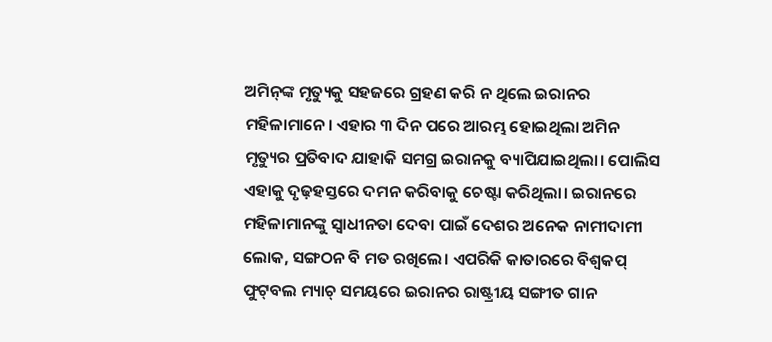ଅମିନ୍‌ଙ୍କ ମୃତ୍ୟୁକୁ ସହଜରେ ଗ୍ରହଣ କରି ନ ଥିଲେ ଇରାନର ମହିଳାମାନେ। ଏହାର ୩ ଦିନ ପରେ ଆରମ୍ଭ ହୋଇଥିଲା ଅମିନ ମୃତ୍ୟୁର ପ୍ରତିବାଦ ଯାହାକି ସମଗ୍ର ଇରାନକୁ ବ୍ୟାପିଯାଇଥିଲା। ପୋଲିସ ଏହାକୁ ଦୃଢ଼ହସ୍ତରେ ଦମନ କରିବାକୁ ଚେଷ୍ଟା କରିଥିଲା। ଇରାନରେ ମହିଳାମାନଙ୍କୁ ସ୍ବାଧୀନତା ଦେବା ପାଇଁ ଦେଶର ଅନେକ ନାମୀଦାମୀ ଲୋକ, ସଙ୍ଗଠନ ବି ମତ ରଖିଲେ। ଏପରିକି କାତାରରେ ବିଶ୍ବକପ୍‌ ଫୁଟ୍‌ବଲ ମ୍ୟାଚ୍‌ ସମୟରେ ଇରାନର ରାଷ୍ଟ୍ରୀୟ ସଙ୍ଗୀତ ଗାନ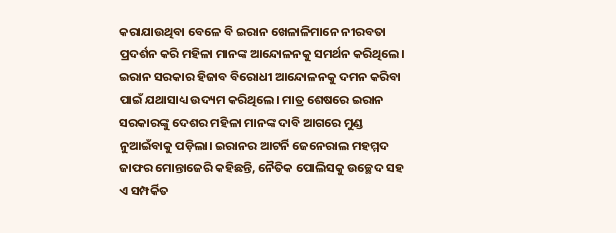କରାଯାଉଥିବା ବେଳେ ବି ଇରାନ ଖେଳାଳିମାନେ ନୀରବତା ପ୍ରଦର୍ଶନ କରି ମହିଳା ମାନଙ୍କ ଆନ୍ଦୋଳନକୁ ସମର୍ଥନ କରିଥିଲେ।
ଇରାନ ସରକାର ହିଜାବ ବିରୋଧୀ ଆନ୍ଦୋଳନକୁ ଦମନ କରିବା ପାଇଁ ଯଥାସାଧ୍ୟ ଉଦ୍ୟମ କରିଥିଲେ। ମାତ୍ର ଶେଷରେ ଇରାନ ସରକାରଙ୍କୁ ଦେଶର ମହିଳା ମାନଙ୍କ ଦାବି ଆଗରେ ମୁଣ୍ଡ ନୁଆଇଁବାକୁ ପଡ଼ିଲା। ଇରାନର ଆଟର୍ନି ଜେନେରାଲ ମହମ୍ମଦ ଜାଫର ମୋନ୍ତାଜେରି କହିଛନ୍ତି, ନୈତିକ ପୋଲିସକୁ ଉଚ୍ଛେଦ ସହ ଏ ସମ୍ପର୍କିତ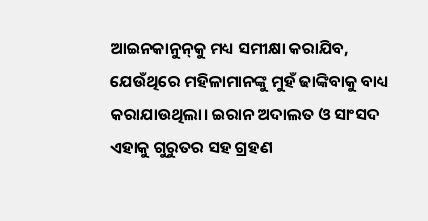ଆଇନକାନୁନ୍‌କୁ ମଧ୍ୟ ସମୀକ୍ଷା କରାଯିବ, ଯେଉଁଥିରେ ମହିଳାମାନଙ୍କୁ ମୁହଁ ଢାଙ୍କିବାକୁ ବାଧ୍ୟ କରାଯାଉଥିଲା। ଇରାନ ଅଦାଲତ ଓ ସାଂସଦ ଏହାକୁ ଗୁରୁତର ସହ ଗ୍ରହଣ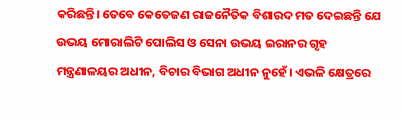କରିଛନ୍ତି। ତେବେ କେତେଜଣ ରାଜନୈତିକ ବିଶାରଦ ମତ ଦେଇଛନ୍ତି ଯେ ଉଭୟ ମୋରାଲିଟି ପୋଲିସ ଓ ସେନା ଉଭୟ ଇରାନର ଗୃହ ମନ୍ତ୍ରଣାଳୟର ଅଧୀନ, ବିଚାର ବିଭାଗ ଅଧୀନ ନୁହେଁ। ଏଭଳି କ୍ଷେତ୍ରରେ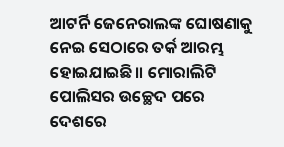ଆଟର୍ନି ଜେନେରାଲଙ୍କ ଘୋଷଣାକୁ ନେଇ ସେଠାରେ ତର୍କ ଆରମ୍ଭ ହୋଇଯାଇଛି॥ ମୋରାଲିଟି ପୋଲିସର ଉଚ୍ଛେଦ ପରେ ଦେଶରେ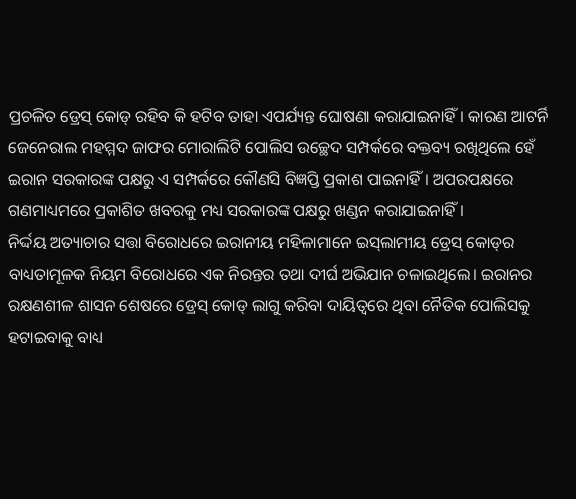ପ୍ରଚଳିତ ଡ୍ରେସ୍‌ କୋଡ୍‌ ରହିବ କି ହଟିବ ତାହା ଏପର୍ଯ୍ୟନ୍ତ ଘୋଷଣା କରାଯାଇନାହିଁ। କାରଣ ଆଟର୍ନି ଜେନେରାଲ ମହମ୍ମଦ ଜାଫର ମୋରାଲିଟି ପୋଲିସ ଉଚ୍ଛେଦ ସମ୍ପର୍କରେ ବକ୍ତବ୍ୟ ରଖିଥିଲେ ହେଁ ଇରାନ ସରକାରଙ୍କ ପକ୍ଷରୁ ଏ ସମ୍ପର୍କରେ କୌଣସି ବିଜ୍ଞପ୍ତି ପ୍ରକାଶ ପାଇନାହିଁ। ଅପରପକ୍ଷରେ ଗଣମାଧ୍ୟମରେ ପ୍ରକାଶିତ ଖବରକୁ ମଧ୍ୟ ସରକାରଙ୍କ ପକ୍ଷରୁ ଖଣ୍ଡନ କରାଯାଇନାହିଁ।
ନିର୍ଦ୍ଦୟ ଅତ୍ୟାଚାର ସତ୍ତା ବିରୋଧରେ ଇରାନୀୟ ମହିଳାମାନେ ଇସ୍‌ଲାମୀୟ ଡ୍ରେସ୍‌ କୋଡ୍‌ର ବାଧ୍ୟତାମୂଳକ ନିୟମ ବିରୋଧରେ ଏକ ନିରନ୍ତର ତଥା ଦୀର୍ଘ ଅଭିଯାନ ଚଳାଇଥିଲେ। ଇରାନର ରକ୍ଷଣଶୀଳ ଶାସନ ଶେଷରେ ଡ୍ରେସ୍‌ କୋଡ୍‌ ଲାଗୁ କରିବା ଦାୟିତ୍ୱରେ ଥିବା ନୈତିକ ପୋଲିସକୁ ହଟାଇବାକୁ ବାଧ୍ୟ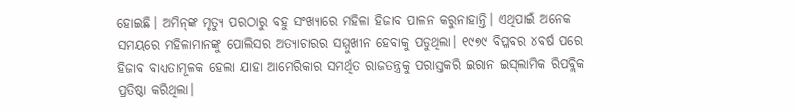ହୋଇଛି। ଅମିନ୍‌ଙ୍କ ମୃତ୍ୟୁ ପରଠାରୁ ବହୁ ସଂଖ୍ୟାରେ ମହିଳା ହିଜାବ ପାଳନ କରୁନାହାନ୍ତି। ଏଥିପାଇଁ ଅନେକ ସମୟରେ ମହିଳାମାନଙ୍କୁ ପୋଲିସର ଅତ୍ୟାଚାରର ସମ୍ମୁଖୀନ ହେବାକୁ ପଡୁଥିଲା। ୧୯୭୯ ବିପ୍ଳବର ୪ବର୍ଷ ପରେ ହିଜାବ ବାଧ୍ୟତାମୂଳକ ହେଲା ଯାହା ଆମେରିକାର ସମର୍ଥିତ ରାଜତନ୍ତ୍ରକୁ ପରାସ୍ତକରି ଇରାନ ଇସ୍‌ଲାମିକ ରିପବ୍ଲିକ ପ୍ରତିଷ୍ଠା କରିଥିଲା।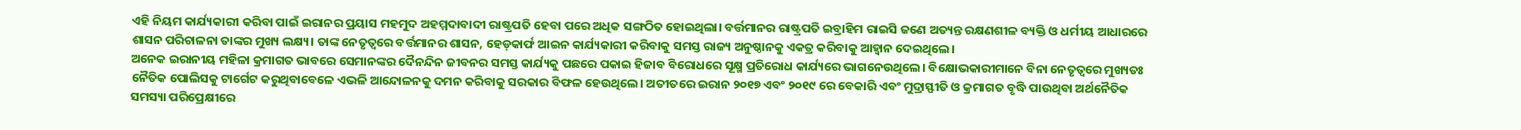ଏହି ନିୟମ କାର୍ଯ୍ୟକାରୀ କରିବା ପାଇଁ ଇରାନର ପ୍ରୟାସ ମହମୁଦ ଅହମ୍ମଦାବାଦୀ ରାଷ୍ଟ୍ରପତି ହେବା ପରେ ଅଧିକ ସଙ୍ଗଠିତ ହୋଇଥିଲା। ବର୍ତ୍ତମାନର ରାଷ୍ଟ୍ରପତି ଇବ୍ରାହିମ ରାଇସି ଜଣେ ଅତ୍ୟନ୍ତ ରକ୍ଷଣଶୀଳ ବ୍ୟକ୍ତି ଓ ଧର୍ମୀୟ ଆଧାରରେ ଶାସନ ପରିଚାଳନା ତାଙ୍କର ମୁଖ୍ୟ ଲକ୍ଷ୍ୟ। ତାଙ୍କ ନେତୃତ୍ୱରେ ବର୍ତ୍ତମାନର ଶାସନ, ହେଡ୍‌କାର୍ଫ ଆଇନ କାର୍ଯ୍ୟକାରୀ କରିବାକୁ ସମସ୍ତ ରାଜ୍ୟ ଅନୁଷ୍ଠାନକୁ ଏକତ୍ର କରିବାକୁ ଆହ୍ବାନ ଦେଇଥିଲେ।
ଅନେକ ଇରାନୀୟ ମହିଳା କ୍ରମାଗତ ଭାବରେ ସେମାନଙ୍କର ଦୈନନ୍ଦିନ ଜୀବନର ସମସ୍ତ କାର୍ଯ୍ୟକୁ ପଛରେ ପକାଇ ହିଜାବ ବିରୋଧରେ ସୂକ୍ଷ୍ମ ପ୍ରତିରୋଧ କାର୍ଯ୍ୟରେ ଭାଗନେଉଥିଲେ। ବିକ୍ଷୋଭକାରୀମାନେ ବିନା ନେତୃତ୍ୱରେ ମୁଖ୍ୟତଃ ନୈତିକ ପୋଲିସକୁ ଟାର୍ଗେଟ କରୁଥିବାବେଳେ ଏଭଳି ଆନ୍ଦୋଳନକୁ ଦମନ କରିବାକୁ ସରକାର ବିଫଳ ହେଉଥିଲେ। ଅତୀତରେ ଇରାନ ୨୦୧୭ ଏବଂ ୨୦୧୯ ରେ ବେକାରି ଏବଂ ମୁଦ୍ରାସ୍ଫୀତି ଓ କ୍ରମାଗତ ବୃଦ୍ଧି ପାଉଥିବା ଅର୍ଥନୈତିକ ସମସ୍ୟା ପରିପ୍ରେକ୍ଷୀରେ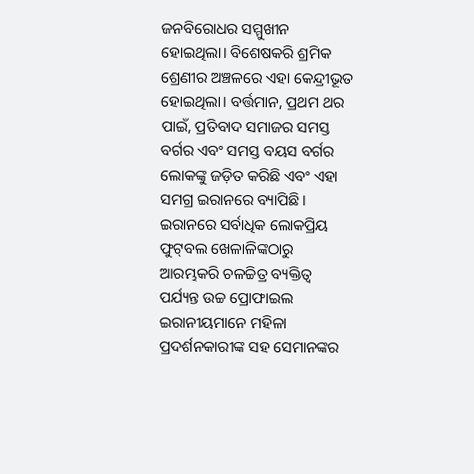ଜନବିରୋଧର ସମ୍ମୁଖୀନ ହୋଇଥିଲା। ବିଶେଷକରି ଶ୍ରମିକ ଶ୍ରେଣୀର ଅଞ୍ଚଳରେ ଏହା କେନ୍ଦ୍ରୀଭୂତ ହୋଇଥିଲା। ବର୍ତ୍ତମାନ, ପ୍ରଥମ ଥର ପାଇଁ, ପ୍ରତିବାଦ ସମାଜର ସମସ୍ତ ବର୍ଗର ଏବଂ ସମସ୍ତ ବୟସ ବର୍ଗର ଲୋକଙ୍କୁ ଜଡ଼ିତ କରିଛି ଏବଂ ଏହା ସମଗ୍ର ଇରାନରେ ବ୍ୟାପିଛି। ଇରାନରେ ସର୍ବାଧିକ ଲୋକପ୍ରିୟ ଫୁଟ୍‌ବଲ ଖେଳାଳିଙ୍କଠାରୁ ଆରମ୍ଭକରି ଚଳଚ୍ଚିତ୍ର ବ୍ୟକ୍ତିତ୍ୱ ପର୍ଯ୍ୟନ୍ତ ଉଚ୍ଚ ପ୍ରୋଫାଇଲ ଇରାନୀୟମାନେ ମହିଳା ପ୍ରଦର୍ଶନକାରୀଙ୍କ ସହ ସେମାନଙ୍କର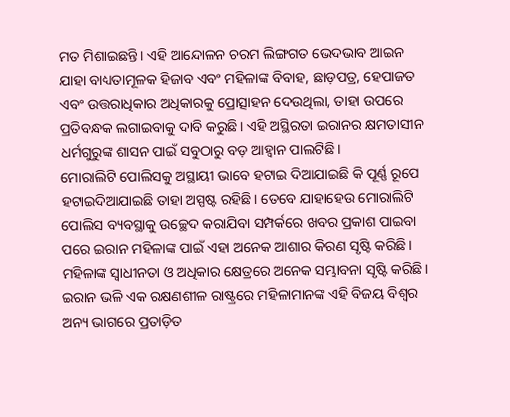ମତ ମିଶାଇଛନ୍ତି। ଏହି ଆନ୍ଦୋଳନ ଚରମ ଲିଙ୍ଗଗତ ଭେଦଭାବ ଆଇନ ଯାହା ବାଧ୍ୟତାମୂଳକ ହିଜାବ ଏବଂ ମହିଳାଙ୍କ ବିବାହ, ଛାଡ଼ପତ୍ର, ହେପାଜତ ଏବଂ ଉତ୍ତରାଧିକାର ଅଧିକାରକୁ ପ୍ରୋତ୍ସାହନ ଦେଉଥିଲା, ତାହା ଉପରେ ପ୍ରତିବନ୍ଧକ ଲଗାଇବାକୁ ଦାବି କରୁଛି। ଏହି ଅସ୍ଥିରତା ଇରାନର କ୍ଷମତାସୀନ ଧର୍ମଗୁରୁଙ୍କ ଶାସନ ପାଇଁ ସବୁଠାରୁ ବଡ଼ ଆହ୍ବାନ ପାଲଟିଛି।
ମୋରାଲିଟି ପୋଲିସକୁ ଅସ୍ଥାୟୀ ଭାବେ ହଟାଇ ଦିଆଯାଇଛି କି ପୂର୍ଣ୍ଣ ରୂପେ ହଟାଇଦିଆଯାଇଛି ତାହା ଅସ୍ପଷ୍ଟ ରହିଛି। ତେବେ ଯାହାହେଉ ମୋରାଲିଟି ପୋଲିସ ବ୍ୟବସ୍ଥାକୁ ଉଚ୍ଛେଦ କରାଯିବା ସମ୍ପର୍କରେ ଖବର ପ୍ରକାଶ ପାଇବା ପରେ ଇରାନ ମହିଳାଙ୍କ ପାଇଁ ଏହା ଅନେକ ଆଶାର କିରଣ ସୃଷ୍ଟି କରିଛି। ମହିଳାଙ୍କ ସ୍ବାଧୀନତା ଓ ଅଧିକାର କ୍ଷେତ୍ରରେ ଅନେକ ସମ୍ଭାବନା ସୃଷ୍ଟି କରିଛି। ଇରାନ ଭଳି ଏକ ରକ୍ଷଣଶୀଳ ରାଷ୍ଟ୍ରରେ ମହିଳାମାନଙ୍କ ଏହି ବିଜୟ ବିଶ୍ବର ଅନ୍ୟ ଭାଗରେ ପ୍ରତାଡ଼ିତ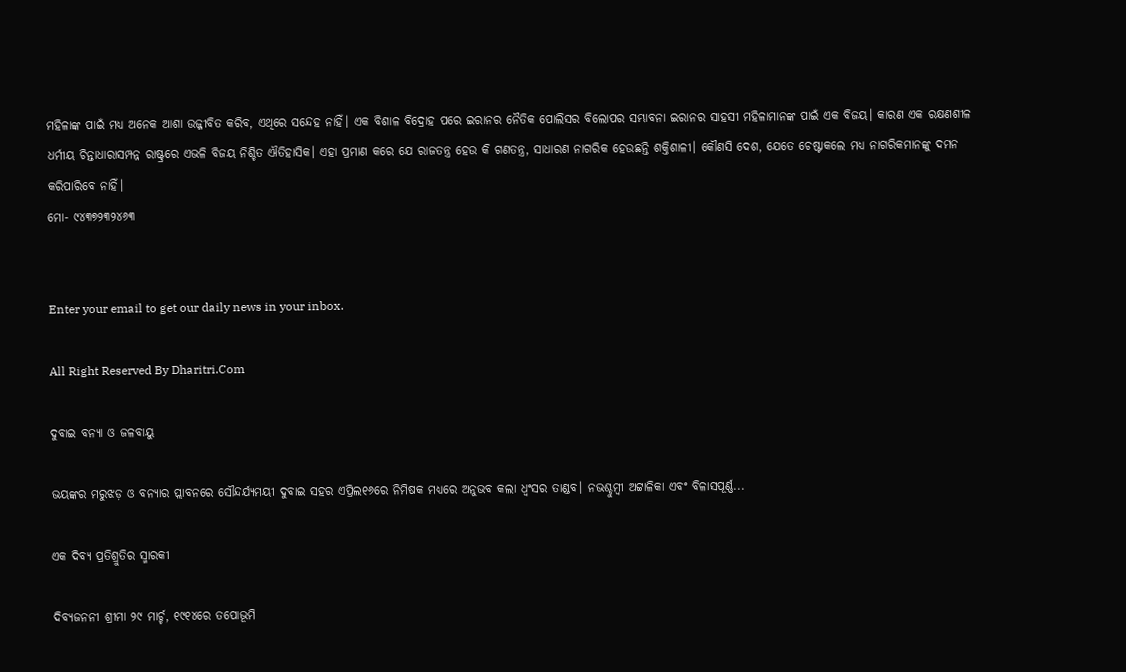ମହିଳାଙ୍କ ପାଇଁ ମଧ୍ୟ ଅନେକ ଆଶା ଉଜ୍ଜୀବିତ କରିବ, ଏଥିରେ ସନ୍ଦେହ ନାହିଁ। ଏକ ବିଶାଳ ବିଦ୍ରୋହ ପରେ ଇରାନର ନୈତିକ ପୋଲିସର ବିଲୋପର ସମ୍ଭାବନା ଇରାନର ସାହସୀ ମହିଳାମାନଙ୍କ ପାଇଁ ଏକ ବିଜୟ। କାରଣ ଏକ ରକ୍ଷଣଶୀଳ ଧର୍ମୀୟ ଚିନ୍ତାଧାରାସମ୍ପନ୍ନ ରାଷ୍ଟ୍ରରେ ଏଭଳି ବିଜୟ ନିଶ୍ଚିତ ଐତିହାସିକ। ଏହା ପ୍ରମାଣ କରେ ଯେ ରାଜତନ୍ତ୍ର ହେଉ କି ଗଣତନ୍ତ୍ର, ସାଧାରଣ ନାଗରିକ ହେଉଛନ୍ତି ଶକ୍ତିଶାଳୀ। କୌଣସି ଦେଶ, ଯେତେ ଚେଷ୍ଟାକଲେ ମଧ୍ୟ ନାଗରିକମାନଙ୍କୁ ଦମନ କରିପାରିବେ ନାହିଁ।
ମୋ- ୯୪୩୭୨୩୨୪୬୩


Enter your email to get our daily news in your inbox.

All Right Reserved By Dharitri.Com

ଦୁବାଇ ବନ୍ୟା ଓ ଜଳବାୟୁ

ଭୟଙ୍କର ମରୁଝଡ଼ ଓ ବନ୍ୟାର ପ୍ଲାବନରେ ସୌନ୍ଦର୍ଯ୍ୟମୟୀ ଦୁବାଇ ସହର ଏପ୍ରିଲ୧୬ରେ ନିମିଷକ ମଧ୍ୟରେ ଅନୁଭବ କଲା ଧ୍ବଂସର ତାଣ୍ଡବ। ନଭଶ୍ଚୁମ୍ବୀ ଅଟ୍ଟାଳିକା ଏବଂ ବିଳାସପୂର୍ଣ୍ଣ...

ଏକ ଦିବ୍ୟ ପ୍ରତିଶ୍ରୁତିର ସ୍ମାରକୀ

ଦିବ୍ୟଜନନୀ ଶ୍ରୀମା ୨୯ ମାର୍ଚ୍ଚ, ୧୯୧୪ରେ ତପୋଭୂମି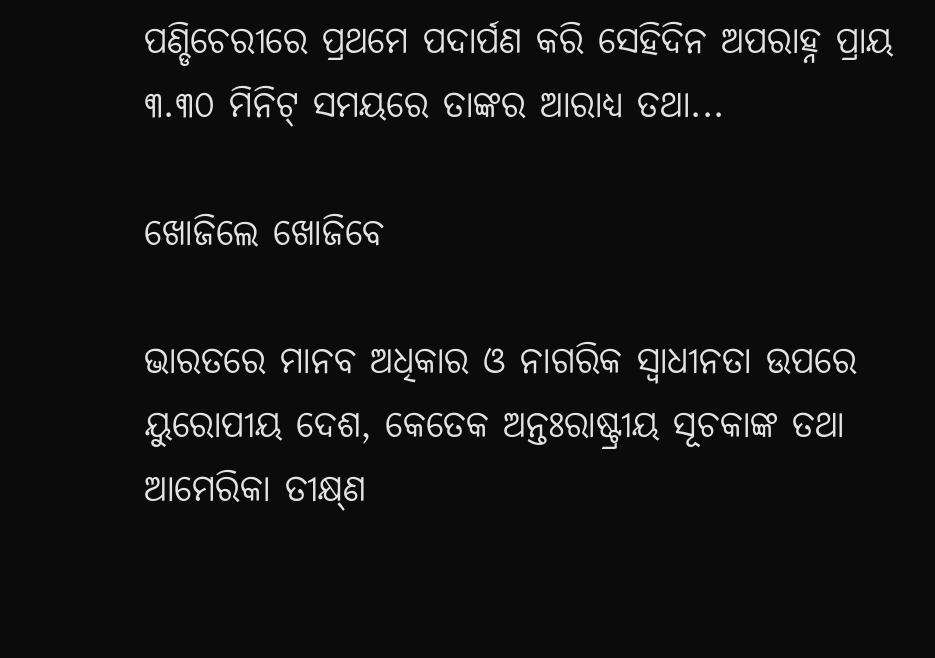ପଣ୍ଡିଚେରୀରେ ପ୍ରଥମେ ପଦାର୍ପଣ କରି ସେହିଦିନ ଅପରାହ୍ନ ପ୍ରାୟ ୩.୩୦ ମିନିଟ୍‌ ସମୟରେ ତାଙ୍କର ଆରାଧ୍ୟ ତଥା...

ଖୋଜିଲେ ଖୋଜିବେ

ଭାରତରେ ମାନବ ଅଧିକାର ଓ ନାଗରିକ ସ୍ବାଧୀନତା ଉପରେ ୟୁରୋପୀୟ ଦେଶ, କେତେକ ଅନ୍ତଃରାଷ୍ଟ୍ରୀୟ ସୂଚକାଙ୍କ ତଥା ଆମେରିକା ତୀକ୍ଷ୍‌ଣ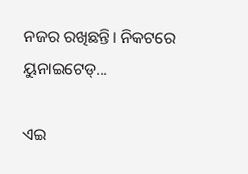ନଜର ରଖିଛନ୍ତି। ନିକଟରେ ୟୁନାଇଟେଡ୍‌...

ଏଇ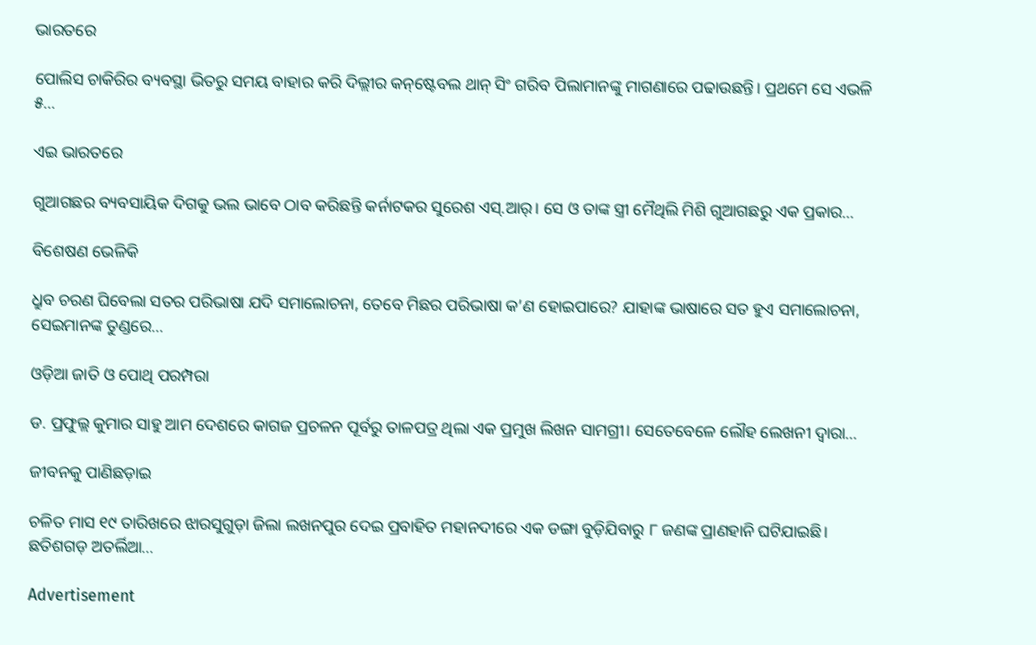ଭାରତରେ

ପୋଲିସ ଚାକିରିର ବ୍ୟବସ୍ଥା ଭିତରୁ ସମୟ ବାହାର କରି ଦିଲ୍ଲୀର କନ୍‌ଷ୍ଟେବଲ ଥାନ୍‌ ସିଂ ଗରିବ ପିଲାମାନଙ୍କୁ ମାଗଣାରେ ପଢାଉଛନ୍ତି। ପ୍ରଥମେ ସେ ଏଭଳି ୫...

ଏଇ ଭାରତରେ

ଗୁଆଗଛର ବ୍ୟବସାୟିକ ଦିଗକୁ ଭଲ ଭାବେ ଠାବ କରିଛନ୍ତି କର୍ନାଟକର ସୁରେଶ ଏସ୍‌.ଆର୍‌। ସେ ଓ ତାଙ୍କ ସ୍ତ୍ରୀ ମୈଥିଲି ମିଶି ଗୁଆଗଛରୁ ଏକ ପ୍ରକାର...

ବିଶେଷଣ ଭେଳିକି

ଧ୍ରୁବ ଚରଣ ଘିବେଲା ସତର ପରିଭାଷା ଯଦି ସମାଲୋଚନା, ତେବେ ମିଛର ପରିଭାଷା କ’ଣ ହୋଇପାରେ? ଯାହାଙ୍କ ଭାଷାରେ ସତ ହୁଏ ସମାଲୋଚନା, ସେଇମାନଙ୍କ ତୁଣ୍ଡରେ...

ଓଡ଼ିଆ ଜାତି ଓ ପୋଥି ପରମ୍ପରା

ଡ. ପ୍ରଫୁଲ୍ଲ କୁମାର ସାହୁ ଆମ ଦେଶରେ କାଗଜ ପ୍ରଚଳନ ପୂର୍ବରୁ ତାଳପତ୍ର ଥିଲା ଏକ ପ୍ରମୁଖ ଲିଖନ ସାମଗ୍ରୀ। ସେତେବେଳେ ଲୌହ ଲେଖନୀ ଦ୍ୱାରା...

ଜୀବନକୁ ପାଣିଛଡ଼ାଇ

ଚଳିତ ମାସ ୧୯ ତାରିଖରେ ଝାରସୁଗୁଡ଼ା ଜିଲା ଲଖନପୁର ଦେଇ ପ୍ରବାହିତ ମହାନଦୀରେ ଏକ ଡଙ୍ଗା ବୁଡ଼ିଯିବାରୁ ୮ ଜଣଙ୍କ ପ୍ରାଣହାନି ଘଟିଯାଇଛି। ଛତିଶଗଡ଼ ଅତର୍ଲିଆ...

Advertisement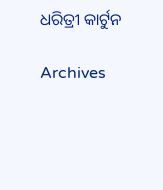ଧରିତ୍ରୀ କାର୍ଟୁନ

Archives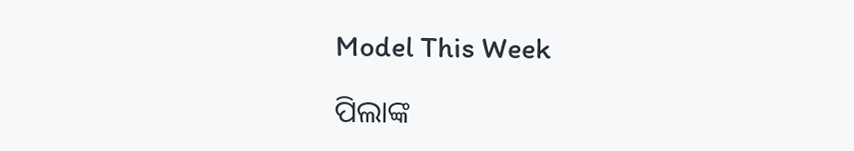Model This Week

ପିଲାଙ୍କ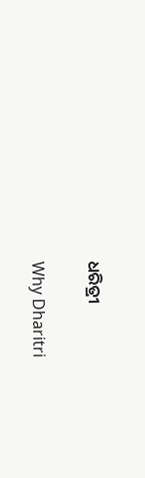ଧରିତ୍ରୀ

Why Dharitri